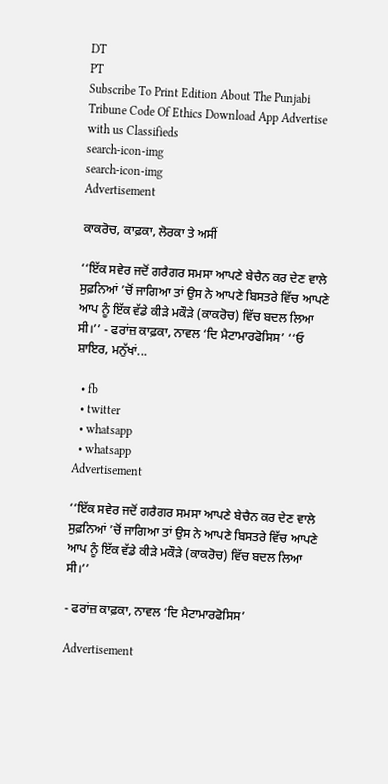DT
PT
Subscribe To Print Edition About The Punjabi Tribune Code Of Ethics Download App Advertise with us Classifieds
search-icon-img
search-icon-img
Advertisement

ਕਾਕਰੋਚ, ਕਾਫ਼ਕਾ, ਲੋਰਕਾ ਤੇ ਅਸੀਂ

‘‘ਇੱਕ ਸਵੇਰ ਜਦੋਂ ਗਰੈਗਰ ਸਮਸਾ ਆਪਣੇ ਬੇਚੈਨ ਕਰ ਦੇਣ ਵਾਲੇ ਸੁਫ਼ਨਿਆਂ ’ਚੋਂ ਜਾਗਿਆ ਤਾਂ ਉਸ ਨੇ ਆਪਣੇ ਬਿਸਤਰੇ ਵਿੱਚ ਆਪਣੇ ਆਪ ਨੂੰ ਇੱਕ ਵੱਡੇ ਕੀੜੇ ਮਕੌੜੇ (ਕਾਕਰੋਚ) ਵਿੱਚ ਬਦਲ ਲਿਆ ਸੀ।’’ - ਫਰਾਂਜ਼ ਕਾਫ਼ਕਾ, ਨਾਵਲ ‘ਦਿ ਮੈਟਾਮਾਰਫੋਸਿਸ’ ‘‘ਓ ਸ਼ਾਇਰ, ਮਨੁੱਖਾਂ...

  • fb
  • twitter
  • whatsapp
  • whatsapp
Advertisement

‘‘ਇੱਕ ਸਵੇਰ ਜਦੋਂ ਗਰੈਗਰ ਸਮਸਾ ਆਪਣੇ ਬੇਚੈਨ ਕਰ ਦੇਣ ਵਾਲੇ ਸੁਫ਼ਨਿਆਂ ’ਚੋਂ ਜਾਗਿਆ ਤਾਂ ਉਸ ਨੇ ਆਪਣੇ ਬਿਸਤਰੇ ਵਿੱਚ ਆਪਣੇ ਆਪ ਨੂੰ ਇੱਕ ਵੱਡੇ ਕੀੜੇ ਮਕੌੜੇ (ਕਾਕਰੋਚ) ਵਿੱਚ ਬਦਲ ਲਿਆ ਸੀ।’’

- ਫਰਾਂਜ਼ ਕਾਫ਼ਕਾ, ਨਾਵਲ ‘ਦਿ ਮੈਟਾਮਾਰਫੋਸਿਸ’

Advertisement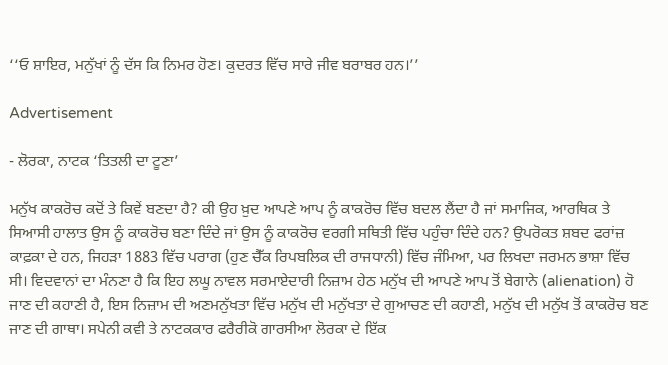‘‘ਓ ਸ਼ਾਇਰ, ਮਨੁੱਖਾਂ ਨੂੰ ਦੱਸ ਕਿ ਨਿਮਰ ਹੋਣ। ਕੁਦਰਤ ਵਿੱਚ ਸਾਰੇ ਜੀਵ ਬਰਾਬਰ ਹਨ।’’

Advertisement

- ਲੋਰਕਾ, ਨਾਟਕ ‘ਤਿਤਲੀ ਦਾ ਟੂਣਾ’

ਮਨੁੱਖ ਕਾਕਰੋਚ ਕਦੋਂ ਤੇ ਕਿਵੇਂ ਬਣਦਾ ਹੈ? ਕੀ ਉਹ ਖ਼ੁਦ ਆਪਣੇ ਆਪ ਨੂੰ ਕਾਕਰੋਚ ਵਿੱਚ ਬਦਲ ਲੈਂਦਾ ਹੈ ਜਾਂ ਸਮਾਜਿਕ, ਆਰਥਿਕ ਤੇ ਸਿਆਸੀ ਹਾਲਾਤ ਉਸ ਨੂੰ ਕਾਕਰੋਚ ਬਣਾ ਦਿੰਦੇ ਜਾਂ ਉਸ ਨੂੰ ਕਾਕਰੋਚ ਵਰਗੀ ਸਥਿਤੀ ਵਿੱਚ ਪਹੁੰਚਾ ਦਿੰਦੇ ਹਨ? ਉਪਰੋਕਤ ਸ਼ਬਦ ਫਰਾਂਜ਼ ਕਾਫ਼ਕਾ ਦੇ ਹਨ, ਜਿਹੜਾ 1883 ਵਿੱਚ ਪਰਾਗ (ਹੁਣ ਚੈੱਕ ਰਿਪਬਲਿਕ ਦੀ ਰਾਜਧਾਨੀ) ਵਿੱਚ ਜੰਮਿਆ, ਪਰ ਲਿਖਦਾ ਜਰਮਨ ਭਾਸ਼ਾ ਵਿੱਚ ਸੀ। ਵਿਦਵਾਨਾਂ ਦਾ ਮੰਨਣਾ ਹੈ ਕਿ ਇਹ ਲਘੂ ਨਾਵਲ ਸਰਮਾਏਦਾਰੀ ਨਿਜ਼ਾਮ ਹੇਠ ਮਨੁੱਖ ਦੀ ਆਪਣੇ ਆਪ ਤੋਂ ਬੇਗਾਨੇ (alienation) ਹੋ ਜਾਣ ਦੀ ਕਹਾਣੀ ਹੈ, ਇਸ ਨਿਜ਼ਾਮ ਦੀ ਅਣਮਨੁੱਖਤਾ ਵਿੱਚ ਮਨੁੱਖ ਦੀ ਮਨੁੱਖਤਾ ਦੇ ਗੁਆਚਣ ਦੀ ਕਹਾਣੀ, ਮਨੁੱਖ ਦੀ ਮਨੁੱਖ ਤੋਂ ਕਾਕਰੋਚ ਬਣ ਜਾਣ ਦੀ ਗਾਥਾ। ਸਪੇਨੀ ਕਵੀ ਤੇ ਨਾਟਕਕਾਰ ਫਰੈਰੀਕੋ ਗਾਰਸੀਆ ਲੋਰਕਾ ਦੇ ਇੱਕ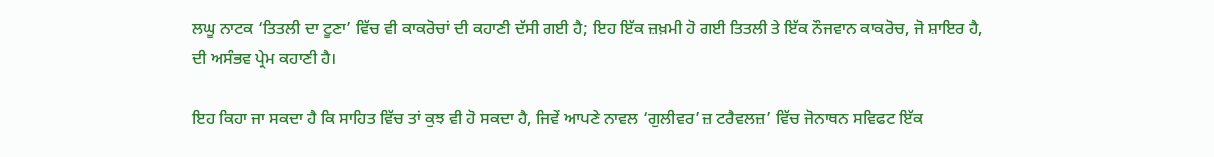ਲਘੂ ਨਾਟਕ ‘ਤਿਤਲੀ ਦਾ ਟੂਣਾ’ ਵਿੱਚ ਵੀ ਕਾਕਰੋਚਾਂ ਦੀ ਕਹਾਣੀ ਦੱਸੀ ਗਈ ਹੈ; ਇਹ ਇੱਕ ਜ਼ਖ਼ਮੀ ਹੋ ਗਈ ਤਿਤਲੀ ਤੇ ਇੱਕ ਨੌਜਵਾਨ ਕਾਕਰੋਚ, ਜੋ ਸ਼ਾਇਰ ਹੈ, ਦੀ ਅਸੰਭਵ ਪ੍ਰੇਮ ਕਹਾਣੀ ਹੈ।

ਇਹ ਕਿਹਾ ਜਾ ਸਕਦਾ ਹੈ ਕਿ ਸਾਹਿਤ ਵਿੱਚ ਤਾਂ ਕੁਝ ਵੀ ਹੋ ਸਕਦਾ ਹੈ, ਜਿਵੇਂ ਆਪਣੇ ਨਾਵਲ ‘ਗੁਲੀਵਰ’ਜ਼ ਟਰੈਵਲਜ਼’ ਵਿੱਚ ਜੋਨਾਥਨ ਸਵਿਫਟ ਇੱਕ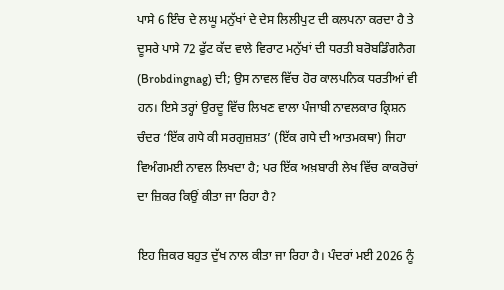ਪਾਸੇ 6 ਇੰਚ ਦੇ ਲਘੂ ਮਨੁੱਖਾਂ ਦੇ ਦੇਸ ਲਿਲੀਪੁਟ ਦੀ ਕਲਪਨਾ ਕਰਦਾ ਹੈ ਤੇ ਦੂਸਰੇ ਪਾਸੇ 72 ਫੁੱਟ ਕੱਦ ਵਾਲੇ ਵਿਰਾਟ ਮਨੁੱਖਾਂ ਦੀ ਧਰਤੀ ਬਰੋਬਡਿੰਗਨੈਗ (Brobdingnag) ਦੀ; ਉਸ ਨਾਵਲ ਵਿੱਚ ਹੋਰ ਕਾਲਪਨਿਕ ਧਰਤੀਆਂ ਵੀ ਹਨ। ਇਸੇ ਤਰ੍ਹਾਂ ਉਰਦੂ ਵਿੱਚ ਲਿਖਣ ਵਾਲਾ ਪੰਜਾਬੀ ਨਾਵਲਕਾਰ ਕ੍ਰਿਸ਼ਨ ਚੰਦਰ ‘ਇੱਕ ਗਧੇ ਕੀ ਸਰਗੁਜ਼ਸ਼ਤ’ (ਇੱਕ ਗਧੇ ਦੀ ਆਤਮਕਥਾ) ਜਿਹਾ ਵਿਅੰਗਮਈ ਨਾਵਲ ਲਿਖਦਾ ਹੈ; ਪਰ ਇੱਕ ਅਖ਼ਬਾਰੀ ਲੇਖ ਵਿੱਚ ਕਾਕਰੋਚਾਂ ਦਾ ਜ਼ਿਕਰ ਕਿਉਂ ਕੀਤਾ ਜਾ ਰਿਹਾ ਹੈ?

ਇਹ ਜ਼ਿਕਰ ਬਹੁਤ ਦੁੱਖ ਨਾਲ ਕੀਤਾ ਜਾ ਰਿਹਾ ਹੈ। ਪੰਦਰਾਂ ਮਈ 2026 ਨੂੰ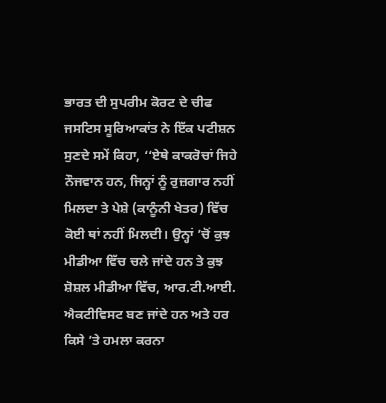ਭਾਰਤ ਦੀ ਸੁਪਰੀਮ ਕੋਰਟ ਦੇ ਚੀਫ ਜਸਟਿਸ ਸੂਰਿਆਕਾਂਤ ਨੇ ਇੱਕ ਪਟੀਸ਼ਨ ਸੁਣਦੇ ਸਮੇਂ ਕਿਹਾ, ‘‘ਏਥੇ ਕਾਕਰੋਚਾਂ ਜਿਹੇ ਨੌਜਵਾਨ ਹਨ, ਜਿਨ੍ਹਾਂ ਨੂੰ ਰੁਜ਼ਗਾਰ ਨਹੀਂ ਮਿਲਦਾ ਤੇ ਪੇਸ਼ੇ (ਕਾਨੂੰਨੀ ਖੇਤਰ) ਵਿੱਚ ਕੋਈ ਥਾਂ ਨਹੀਂ ਮਿਲਦੀ। ਉਨ੍ਹਾਂ ’ਚੋਂ ਕੁਝ ਮੀਡੀਆ ਵਿੱਚ ਚਲੇ ਜਾਂਦੇ ਹਨ ਤੇ ਕੁਝ ਸ਼ੋਸ਼ਲ ਮੀਡੀਆ ਵਿੱਚ, ਆਰ.ਟੀ.ਆਈ. ਐਕਟੀਵਿਸਟ ਬਣ ਜਾਂਦੇ ਹਨ ਅਤੇ ਹਰ ਕਿਸੇ ’ਤੇ ਹਮਲਾ ਕਰਨਾ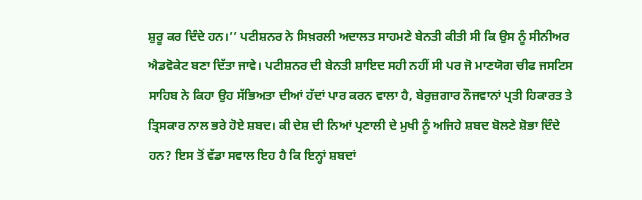ਸ਼ੁਰੂ ਕਰ ਦਿੰਦੇ ਹਨ।’’ ਪਟੀਸ਼ਨਰ ਨੇ ਸਿਖ਼ਰਲੀ ਅਦਾਲਤ ਸਾਹਮਣੇ ਬੇਨਤੀ ਕੀਤੀ ਸੀ ਕਿ ਉਸ ਨੂੰ ਸੀਨੀਅਰ ਐਡਵੋਕੇਟ ਬਣਾ ਦਿੱਤਾ ਜਾਵੇ। ਪਟੀਸ਼ਨਰ ਦੀ ਬੇਨਤੀ ਸ਼ਾਇਦ ਸਹੀ ਨਹੀਂ ਸੀ ਪਰ ਜੋ ਮਾਣਯੋਗ ਚੀਫ ਜਸਟਿਸ ਸਾਹਿਬ ਨੇ ਕਿਹਾ ਉਹ ਸੱਭਿਅਤਾ ਦੀਆਂ ਹੱਦਾਂ ਪਾਰ ਕਰਨ ਵਾਲਾ ਹੈ, ਬੇਰੁਜ਼ਗਾਰ ਨੌਜਵਾਨਾਂ ਪ੍ਰਤੀ ਹਿਕਾਰਤ ਤੇ ਤ੍ਰਿਸਕਾਰ ਨਾਲ ਭਰੇ ਹੋਏ ਸ਼ਬਦ। ਕੀ ਦੇਸ਼ ਦੀ ਨਿਆਂ ਪ੍ਰਣਾਲੀ ਦੇ ਮੁਖੀ ਨੂੰ ਅਜਿਹੇ ਸ਼ਬਦ ਬੋਲਣੇ ਸ਼ੋਭਾ ਦਿੰਦੇ ਹਨ? ਇਸ ਤੋਂ ਵੱਡਾ ਸਵਾਲ ਇਹ ਹੈ ਕਿ ਇਨ੍ਹਾਂ ਸ਼ਬਦਾਂ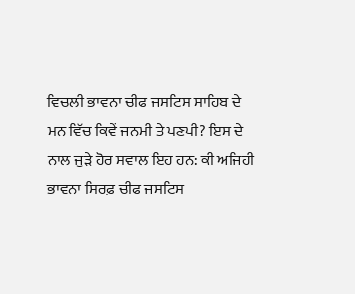ਵਿਚਲੀ ਭਾਵਨਾ ਚੀਫ ਜਸਟਿਸ ਸਾਹਿਬ ਦੇ ਮਨ ਵਿੱਚ ਕਿਵੇਂ ਜਨਮੀ ਤੇ ਪਣਪੀ? ਇਸ ਦੇ ਨਾਲ ਜੁੜੇ ਹੋਰ ਸਵਾਲ ਇਹ ਹਨ: ਕੀ ਅਜਿਹੀ ਭਾਵਨਾ ਸਿਰਫ਼ ਚੀਫ ਜਸਟਿਸ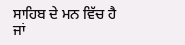ਸਾਹਿਬ ਦੇ ਮਨ ਵਿੱਚ ਹੈ ਜਾਂ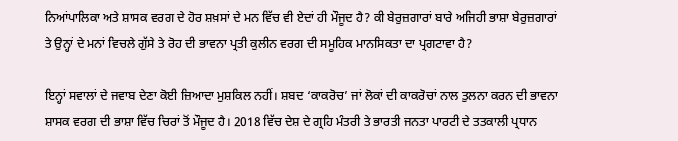ਨਿਆਂਪਾਲਿਕਾ ਅਤੇ ਸ਼ਾਸਕ ਵਰਗ ਦੇ ਹੋਰ ਸ਼ਖ਼ਸਾਂ ਦੇ ਮਨ ਵਿੱਚ ਵੀ ਏਦਾਂ ਹੀ ਮੌਜੂਦ ਹੈ? ਕੀ ਬੇਰੁਜ਼ਗਾਰਾਂ ਬਾਰੇ ਅਜਿਹੀ ਭਾਸ਼ਾ ਬੇਰੁਜ਼ਗਾਰਾਂ ਤੇ ਉਨ੍ਹਾਂ ਦੇ ਮਨਾਂ ਵਿਚਲੇ ਗੁੱਸੇ ਤੇ ਰੋਹ ਦੀ ਭਾਵਨਾ ਪ੍ਰਤੀ ਕੁਲੀਨ ਵਰਗ ਦੀ ਸਮੂਹਿਕ ਮਾਨਸਿਕਤਾ ਦਾ ਪ੍ਰਗਟਾਵਾ ਹੈ?

ਇਨ੍ਹਾਂ ਸਵਾਲਾਂ ਦੇ ਜਵਾਬ ਦੇਣਾ ਕੋਈ ਜ਼ਿਆਦਾ ਮੁਸ਼ਕਿਲ ਨਹੀਂ। ਸ਼ਬਦ ‘ਕਾਕਰੋਚ’ ਜਾਂ ਲੋਕਾਂ ਦੀ ਕਾਕਰੋਚਾਂ ਨਾਲ ਤੁਲਨਾ ਕਰਨ ਦੀ ਭਾਵਨਾ ਸ਼ਾਸਕ ਵਰਗ ਦੀ ਭਾਸ਼ਾ ਵਿੱਚ ਚਿਰਾਂ ਤੋਂ ਮੌਜੂਦ ਹੈ। 2018 ਵਿੱਚ ਦੇਸ਼ ਦੇ ਗ੍ਰਹਿ ਮੰਤਰੀ ਤੇ ਭਾਰਤੀ ਜਨਤਾ ਪਾਰਟੀ ਦੇ ਤਤਕਾਲੀ ਪ੍ਰਧਾਨ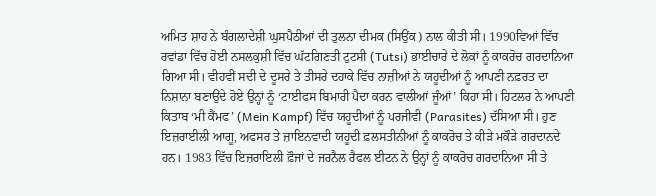ਅਮਿਤ ਸ਼ਾਹ ਨੇ ਬੰਗਲਾਦੇਸ਼ੀ ਘੁਸਪੈਠੀਆਂ ਦੀ ਤੁਲਨਾ ਦੀਮਕ (ਸਿਉਂਕ) ਨਾਲ ਕੀਤੀ ਸੀ। 1990ਵਿਆਂ ਵਿੱਚ ਰਵਾਂਡਾ ਵਿੱਚ ਹੋਈ ਨਸਲਕੁਸ਼ੀ ਵਿੱਚ ਘੱਟਗਿਣਤੀ ਟੁਟਸੀ (Tutsi) ਭਾਈਚਾਰੇ ਦੇ ਲੋਕਾਂ ਨੂੰ ਕਾਕਰੋਚ ਗਰਦਾਨਿਆ ਗਿਆ ਸੀ। ਵੀਹਵੀਂ ਸਦੀ ਦੇ ਦੂਸਰੇ ਤੇ ਤੀਸਰੇ ਦਹਾਕੇ ਵਿੱਚ ਨਾਜ਼ੀਆਂ ਨੇ ਯਹੂਦੀਆਂ ਨੂੰ ਆਪਣੀ ਨਫ਼ਰਤ ਦਾ ਨਿਸ਼ਾਨਾ ਬਣਾਉਂਦੇ ਹੋਏ ਉਨ੍ਹਾਂ ਨੂੰ ‘ਟਾਈਫਸ ਬਿਮਾਰੀ ਪੈਦਾ ਕਰਨ ਵਾਲੀਆਂ ਜੂੰਆਂ’ ਕਿਹਾ ਸੀ। ਹਿਟਲਰ ਨੇ ਆਪਣੀ ਕਿਤਾਬ ‘ਮੀ ਕੈਂਮਫ’ (Mein Kampf) ਵਿੱਚ ਯਹੂਦੀਆਂ ਨੂੰ ਪਰਜੀਵੀ (Parasites) ਦੱਸਿਆ ਸੀ। ਹੁਣ ਇਜ਼ਰਾਈਲੀ ਆਗੂ, ਅਫਸਰ ਤੇ ਜ਼ਾਇਨਵਾਦੀ ਯਹੂਦੀ ਫ਼ਲਸਤੀਨੀਆਂ ਨੂੰ ਕਾਕਰੋਚ ਤੇ ਕੀੜੇ ਮਕੌੜੇ ਗਰਦਾਨਦੇ ਹਨ। 1983 ਵਿੱਚ ਇਜ਼ਰਾਇਲੀ ਫ਼ੌਜਾਂ ਦੇ ਜਰਨੈਲ ਰੈਫਲ ਈਟਨ ਨੇ ਉਨ੍ਹਾਂ ਨੂੰ ਕਾਕਰੋਚ ਗਰਦਾਨਿਆ ਸੀ ਤੇ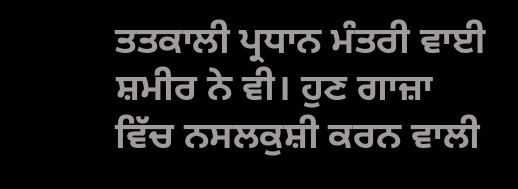ਤਤਕਾਲੀ ਪ੍ਰਧਾਨ ਮੰਤਰੀ ਵਾਈ ਸ਼ਮੀਰ ਨੇ ਵੀ। ਹੁਣ ਗਾਜ਼ਾ ਵਿੱਚ ਨਸਲਕੁਸ਼ੀ ਕਰਨ ਵਾਲੀ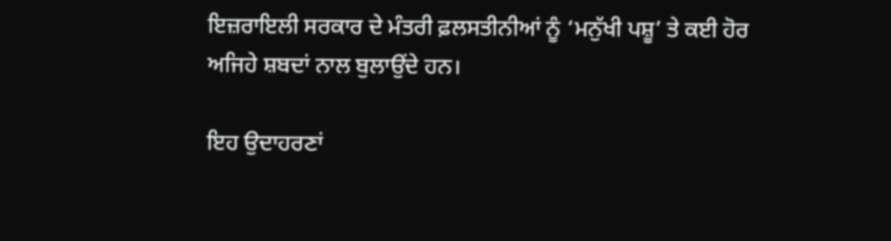ਇਜ਼ਰਾਇਲੀ ਸਰਕਾਰ ਦੇ ਮੰਤਰੀ ਫ਼ਲਸਤੀਨੀਆਂ ਨੂੰ ‘ਮਨੁੱਖੀ ਪਸ਼ੂ’ ਤੇ ਕਈ ਹੋਰ ਅਜਿਹੇ ਸ਼ਬਦਾਂ ਨਾਲ ਬੁਲਾਉਂਦੇ ਹਨ।

ਇਹ ਉਦਾਹਰਣਾਂ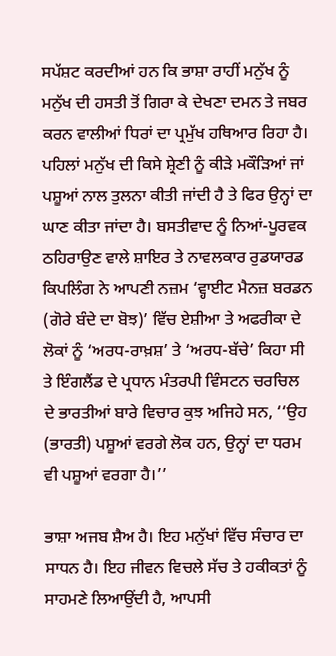ਸਪੱਸ਼ਟ ਕਰਦੀਆਂ ਹਨ ਕਿ ਭਾਸ਼ਾ ਰਾਹੀਂ ਮਨੁੱਖ ਨੂੰ ਮਨੁੱਖ ਦੀ ਹਸਤੀ ਤੋਂ ਗਿਰਾ ਕੇ ਦੇਖਣਾ ਦਮਨ ਤੇ ਜਬਰ ਕਰਨ ਵਾਲੀਆਂ ਧਿਰਾਂ ਦਾ ਪ੍ਰਮੁੱਖ ਹਥਿਆਰ ਰਿਹਾ ਹੈ। ਪਹਿਲਾਂ ਮਨੁੱਖ ਦੀ ਕਿਸੇ ਸ਼੍ਰੇਣੀ ਨੂੰ ਕੀੜੇ ਮਕੌੜਿਆਂ ਜਾਂ ਪਸ਼ੂਆਂ ਨਾਲ ਤੁਲਨਾ ਕੀਤੀ ਜਾਂਦੀ ਹੈ ਤੇ ਫਿਰ ਉਨ੍ਹਾਂ ਦਾ ਘਾਣ ਕੀਤਾ ਜਾਂਦਾ ਹੈ। ਬਸਤੀਵਾਦ ਨੂੰ ਨਿਆਂ-ਪੂਰਵਕ ਠਹਿਰਾਉਣ ਵਾਲੇ ਸ਼ਾਇਰ ਤੇ ਨਾਵਲਕਾਰ ਰੁਡਯਾਰਡ ਕਿਪਲਿੰਗ ਨੇ ਆਪਣੀ ਨਜ਼ਮ ‘ਵ੍ਹਾਈਟ ਮੈਨਜ਼ ਬਰਡਨ (ਗੋਰੇ ਬੰਦੇ ਦਾ ਬੋਝ)’ ਵਿੱਚ ਏਸ਼ੀਆ ਤੇ ਅਫਰੀਕਾ ਦੇ ਲੋਕਾਂ ਨੂੰ ‘ਅਰਧ-ਰਾਖ਼ਸ਼’ ਤੇ ‘ਅਰਧ-ਬੱਚੇ’ ਕਿਹਾ ਸੀ ਤੇ ਇੰਗਲੈਂਡ ਦੇ ਪ੍ਰਧਾਨ ਮੰਤਰਪੀ ਵਿੰਸਟਨ ਚਰਚਿਲ ਦੇ ਭਾਰਤੀਆਂ ਬਾਰੇ ਵਿਚਾਰ ਕੁਝ ਅਜਿਹੇ ਸਨ, ‘‘ਉਹ (ਭਾਰਤੀ) ਪਸ਼ੂਆਂ ਵਰਗੇ ਲੋਕ ਹਨ, ਉਨ੍ਹਾਂ ਦਾ ਧਰਮ ਵੀ ਪਸ਼ੂਆਂ ਵਰਗਾ ਹੈ।’’

ਭਾਸ਼ਾ ਅਜਬ ਸ਼ੈਅ ਹੈ। ਇਹ ਮਨੁੱਖਾਂ ਵਿੱਚ ਸੰਚਾਰ ਦਾ ਸਾਧਨ ਹੈ। ਇਹ ਜੀਵਨ ਵਿਚਲੇ ਸੱਚ ਤੇ ਹਕੀਕਤਾਂ ਨੂੰ ਸਾਹਮਣੇ ਲਿਆਉਂਦੀ ਹੈ, ਆਪਸੀ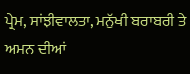ਪ੍ਰੇਮ, ਸਾਂਝੀਵਾਲਤਾ, ਮਨੁੱਖੀ ਬਰਾਬਰੀ ਤੇ ਅਮਨ ਦੀਆਂ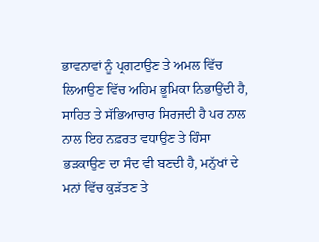ਭਾਵਨਾਵਾਂ ਨੂੰ ਪ੍ਰਗਟਾਉਣ ਤੇ ਅਮਲ ਵਿੱਚ ਲਿਆਉਣ ਵਿੱਚ ਅਹਿਮ ਭੂਮਿਕਾ ਨਿਭਾਉਂਦੀ ਹੈ, ਸਾਹਿਤ ਤੇ ਸੱਭਿਆਚਾਰ ਸਿਰਜਦੀ ਹੈ ਪਰ ਨਾਲ ਨਾਲ ਇਹ ਨਫ਼ਰਤ ਵਧਾਉਣ ਤੇ ਹਿੰਸਾ ਭੜਕਾਉਣ ਦਾ ਸੰਦ ਵੀ ਬਣਦੀ ਹੈ, ਮਨੁੱਖਾਂ ਦੇ ਮਨਾਂ ਵਿੱਚ ਕੁੜੱਤਣ ਤੇ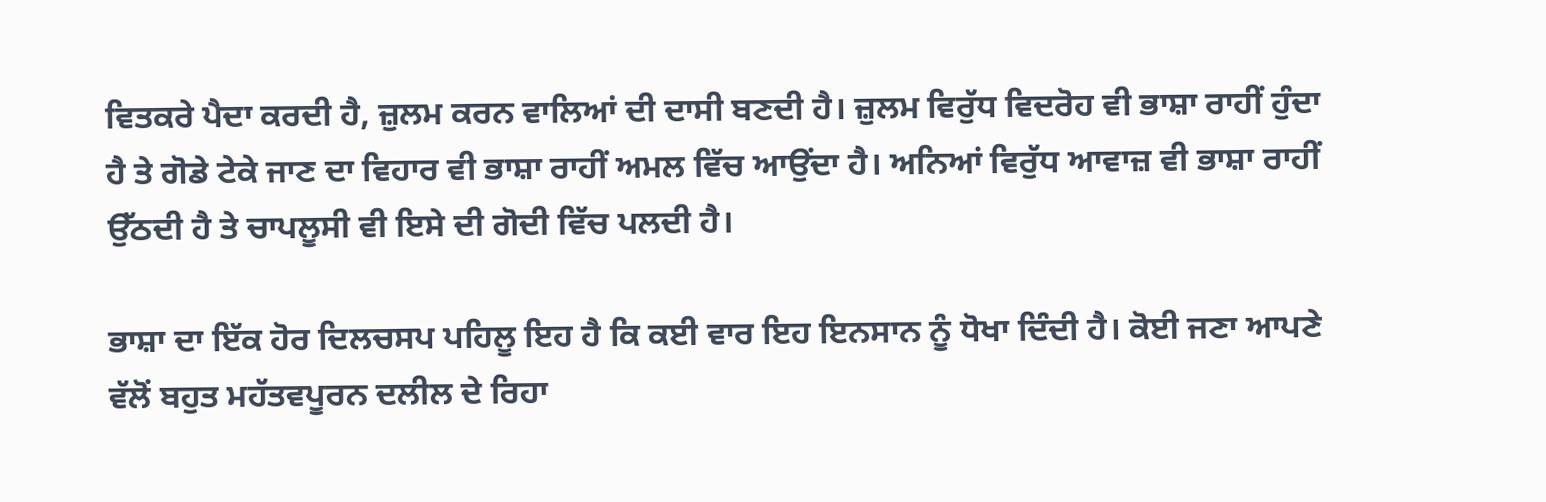ਵਿਤਕਰੇ ਪੈਦਾ ਕਰਦੀ ਹੈ, ਜ਼ੁਲਮ ਕਰਨ ਵਾਲਿਆਂ ਦੀ ਦਾਸੀ ਬਣਦੀ ਹੈ। ਜ਼ੁਲਮ ਵਿਰੁੱਧ ਵਿਦਰੋਹ ਵੀ ਭਾਸ਼ਾ ਰਾਹੀਂ ਹੁੰਦਾ ਹੈ ਤੇ ਗੋਡੇ ਟੇਕੇ ਜਾਣ ਦਾ ਵਿਹਾਰ ਵੀ ਭਾਸ਼ਾ ਰਾਹੀਂ ਅਮਲ ਵਿੱਚ ਆਉਂਦਾ ਹੈ। ਅਨਿਆਂ ਵਿਰੁੱਧ ਆਵਾਜ਼ ਵੀ ਭਾਸ਼ਾ ਰਾਹੀਂ ਉੱਠਦੀ ਹੈ ਤੇ ਚਾਪਲੂਸੀ ਵੀ ਇਸੇ ਦੀ ਗੋਦੀ ਵਿੱਚ ਪਲਦੀ ਹੈ।

ਭਾਸ਼ਾ ਦਾ ਇੱਕ ਹੋਰ ਦਿਲਚਸਪ ਪਹਿਲੂ ਇਹ ਹੈ ਕਿ ਕਈ ਵਾਰ ਇਹ ਇਨਸਾਨ ਨੂੰ ਧੋਖਾ ਦਿੰਦੀ ਹੈ। ਕੋਈ ਜਣਾ ਆਪਣੇ ਵੱਲੋਂ ਬਹੁਤ ਮਹੱਤਵਪੂਰਨ ਦਲੀਲ ਦੇ ਰਿਹਾ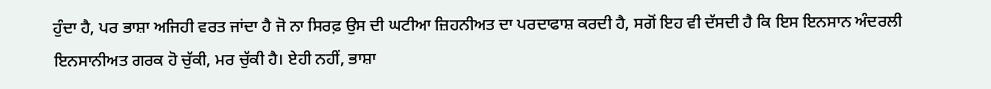ਹੁੰਦਾ ਹੈ, ਪਰ ਭਾਸ਼ਾ ਅਜਿਹੀ ਵਰਤ ਜਾਂਦਾ ਹੈ ਜੋ ਨਾ ਸਿਰਫ਼ ਉਸ ਦੀ ਘਟੀਆ ਜ਼ਿਹਨੀਅਤ ਦਾ ਪਰਦਾਫਾਸ਼ ਕਰਦੀ ਹੈ, ਸਗੋਂ ਇਹ ਵੀ ਦੱਸਦੀ ਹੈ ਕਿ ਇਸ ਇਨਸਾਨ ਅੰਦਰਲੀ ਇਨਸਾਨੀਅਤ ਗਰਕ ਹੋ ਚੁੱਕੀ, ਮਰ ਚੁੱਕੀ ਹੈ। ਏਹੀ ਨਹੀਂ, ਭਾਸ਼ਾ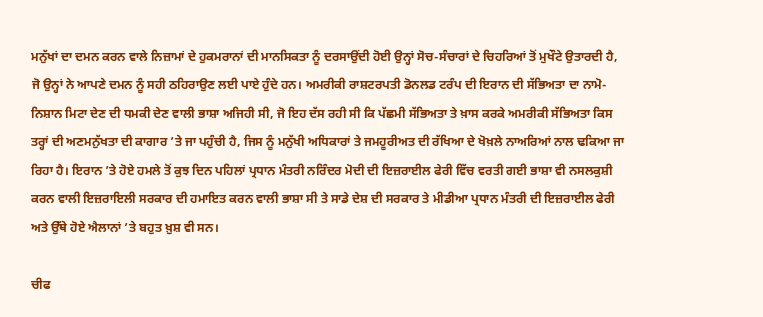ਮਨੁੱਖਾਂ ਦਾ ਦਮਨ ਕਰਨ ਵਾਲੇ ਨਿਜ਼ਾਮਾਂ ਦੇ ਹੁਕਮਰਾਨਾਂ ਦੀ ਮਾਨਸਿਕਤਾ ਨੂੰ ਦਰਸਾਉਂਦੀ ਹੋਈ ਉਨ੍ਹਾਂ ਸੋਚ-ਸੰਚਾਰਾਂ ਦੇ ਚਿਹਰਿਆਂ ਤੋਂ ਮੁਖੌਟੇ ਉਤਾਰਦੀ ਹੈ, ਜੋ ਉਨ੍ਹਾਂ ਨੇ ਆਪਣੇ ਦਮਨ ਨੂੰ ਸਹੀ ਠਹਿਰਾਉਣ ਲਈ ਪਾਏ ਹੁੰਦੇ ਹਨ। ਅਮਰੀਕੀ ਰਾਸ਼ਟਰਪਤੀ ਡੋਨਲਡ ਟਰੰਪ ਦੀ ਇਰਾਨ ਦੀ ਸੱਭਿਅਤਾ ਦਾ ਨਾਮੋ-ਨਿਸ਼ਾਨ ਮਿਟਾ ਦੇਣ ਦੀ ਧਮਕੀ ਦੇਣ ਵਾਲੀ ਭਾਸ਼ਾ ਅਜਿਹੀ ਸੀ, ਜੋ ਇਹ ਦੱਸ ਰਹੀ ਸੀ ਕਿ ਪੱਛਮੀ ਸੱਭਿਅਤਾ ਤੇ ਖ਼ਾਸ ਕਰਕੇ ਅਮਰੀਕੀ ਸੱਭਿਅਤਾ ਕਿਸ ਤਰ੍ਹਾਂ ਦੀ ਅਣਮਨੁੱਖਤਾ ਦੀ ਕਾਗਾਰ ’ਤੇ ਜਾ ਪਹੁੰਚੀ ਹੈ, ਜਿਸ ਨੂੰ ਮਨੁੱਖੀ ਅਧਿਕਾਰਾਂ ਤੇ ਜਮਹੂਰੀਅਤ ਦੀ ਰੱਖਿਆ ਦੇ ਖੋਖ਼ਲੇ ਨਾਅਰਿਆਂ ਨਾਲ ਢਕਿਆ ਜਾ ਰਿਹਾ ਹੈ। ਇਰਾਨ ’ਤੇ ਹੋਏ ਹਮਲੇ ਤੋਂ ਕੁਝ ਦਿਨ ਪਹਿਲਾਂ ਪ੍ਰਧਾਨ ਮੰਤਰੀ ਨਰਿੰਦਰ ਮੋਦੀ ਦੀ ਇਜ਼ਰਾਈਲ ਫੇਰੀ ਵਿੱਚ ਵਰਤੀ ਗਈ ਭਾਸ਼ਾ ਵੀ ਨਸਲਕੁਸ਼ੀ ਕਰਨ ਵਾਲੀ ਇਜ਼ਰਾਇਲੀ ਸਰਕਾਰ ਦੀ ਹਮਾਇਤ ਕਰਨ ਵਾਲੀ ਭਾਸ਼ਾ ਸੀ ਤੇ ਸਾਡੇ ਦੇਸ਼ ਦੀ ਸਰਕਾਰ ਤੇ ਮੀਡੀਆ ਪ੍ਰਧਾਨ ਮੰਤਰੀ ਦੀ ਇਜ਼ਰਾਈਲ ਫੇਰੀ ਅਤੇ ਉੱਥੇ ਹੋਏ ਐਲਾਨਾਂ ’ਤੇ ਬਹੁਤ ਖ਼ੁਸ਼ ਵੀ ਸਨ।

ਚੀਫ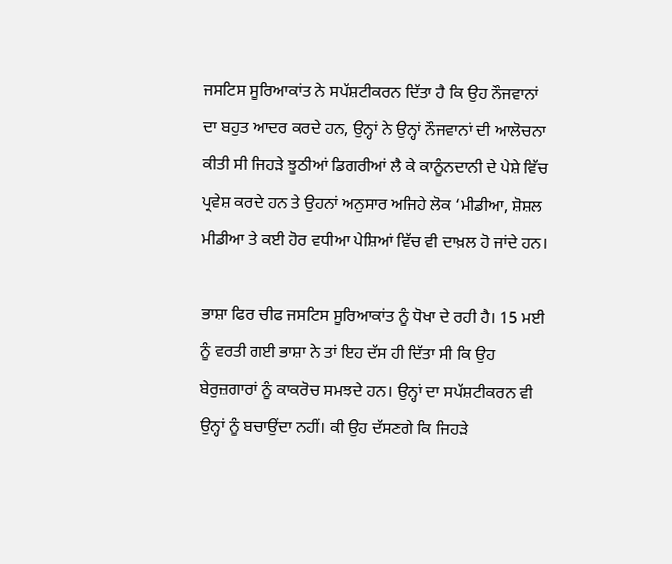ਜਸਟਿਸ ਸੂਰਿਆਕਾਂਤ ਨੇ ਸਪੱਸ਼ਟੀਕਰਨ ਦਿੱਤਾ ਹੈ ਕਿ ਉਹ ਨੌਜਵਾਨਾਂ ਦਾ ਬਹੁਤ ਆਦਰ ਕਰਦੇ ਹਨ, ਉਨ੍ਹਾਂ ਨੇ ਉਨ੍ਹਾਂ ਨੌਜਵਾਨਾਂ ਦੀ ਆਲੋਚਨਾ ਕੀਤੀ ਸੀ ਜਿਹੜੇ ਝੂਠੀਆਂ ਡਿਗਰੀਆਂ ਲੈ ਕੇ ਕਾਨੂੰਨਦਾਨੀ ਦੇ ਪੇਸ਼ੇ ਵਿੱਚ ਪ੍ਰਵੇਸ਼ ਕਰਦੇ ਹਨ ਤੇ ਉਹਨਾਂ ਅਨੁਸਾਰ ਅਜਿਹੇ ਲੋਕ ‘ਮੀਡੀਆ, ਸ਼ੋਸ਼ਲ ਮੀਡੀਆ ਤੇ ਕਈ ਹੋਰ ਵਧੀਆ ਪੇਸ਼ਿਆਂ ਵਿੱਚ ਵੀ ਦਾਖ਼ਲ ਹੋ ਜਾਂਦੇ ਹਨ।

ਭਾਸ਼ਾ ਫਿਰ ਚੀਫ ਜਸਟਿਸ ਸੂਰਿਆਕਾਂਤ ਨੂੰ ਧੋਖਾ ਦੇ ਰਹੀ ਹੈ। 15 ਮਈ ਨੂੰ ਵਰਤੀ ਗਈ ਭਾਸ਼ਾ ਨੇ ਤਾਂ ਇਹ ਦੱਸ ਹੀ ਦਿੱਤਾ ਸੀ ਕਿ ਉਹ ਬੇਰੁਜ਼ਗਾਰਾਂ ਨੂੰ ਕਾਕਰੋਚ ਸਮਝਦੇ ਹਨ। ਉਨ੍ਹਾਂ ਦਾ ਸਪੱਸ਼ਟੀਕਰਨ ਵੀ ਉਨ੍ਹਾਂ ਨੂੰ ਬਚਾਉਂਦਾ ਨਹੀਂ। ਕੀ ਉਹ ਦੱਸਣਗੇ ਕਿ ਜਿਹੜੇ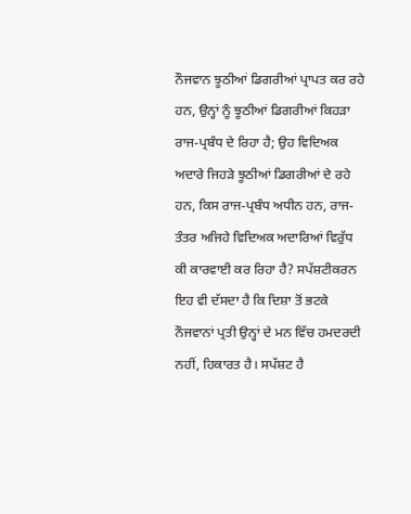ਨੌਜਵਾਨ ਝੂਠੀਆਂ ਡਿਗਰੀਆਂ ਪ੍ਰਾਪਤ ਕਰ ਰਹੇ ਹਨ, ਉਨ੍ਹਾਂ ਨੂੰ ਝੂਠੀਆਂ ਡਿਗਰੀਆਂ ਕਿਹੜਾ ਰਾਜ-ਪ੍ਰਬੰਧ ਦੇ ਰਿਹਾ ਹੈ; ਉਹ ਵਿਦਿਅਕ ਅਦਾਰੇ ਜਿਹੜੇ ਝੂਠੀਆਂ ਡਿਗਰੀਆਂ ਦੇ ਰਹੇ ਹਨ, ਕਿਸ ਰਾਜ-ਪ੍ਰਬੰਧ ਅਧੀਨ ਹਨ, ਰਾਜ-ਤੰਤਰ ਅਜਿਹੇ ਵਿਦਿਅਕ ਅਦਾਰਿਆਂ ਵਿਰੁੱਧ ਕੀ ਕਾਰਵਾਈ ਕਰ ਰਿਹਾ ਹੈ? ਸਪੱਸ਼ਟੀਕਰਨ ਇਹ ਵੀ ਦੱਸਦਾ ਹੈ ਕਿ ਦਿਸ਼ਾ ਤੋਂ ਭਟਕੇ ਨੌਜਵਾਨਾਂ ਪ੍ਰਤੀ ਉਨ੍ਹਾਂ ਦੇ ਮਨ ਵਿੱਚ ਹਮਦਰਦੀ ਨਹੀਂ, ਹਿਕਾਰਤ ਹੈ। ਸਪੱਸ਼ਟ ਹੈ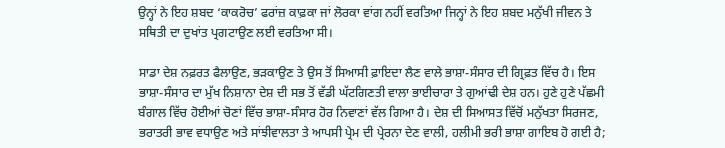ਉਨ੍ਹਾਂ ਨੇ ਇਹ ਸ਼ਬਦ ‘ਕਾਕਰੋਚ’ ਫਰਾਂਜ਼ ਕਾਫ਼ਕਾ ਜਾਂ ਲੋਰਕਾ ਵਾਂਗ ਨਹੀਂ ਵਰਤਿਆ ਜਿਨ੍ਹਾਂ ਨੇ ਇਹ ਸ਼ਬਦ ਮਨੁੱਖੀ ਜੀਵਨ ਤੇ ਸਥਿਤੀ ਦਾ ਦੁਖਾਂਤ ਪ੍ਰਗਟਾਉਣ ਲਈ ਵਰਤਿਆ ਸੀ।

ਸਾਡਾ ਦੇਸ਼ ਨਫ਼ਰਤ ਫੈਲਾਉਣ, ਭੜਕਾਉਣ ਤੇ ਉਸ ਤੋਂ ਸਿਆਸੀ ਫ਼ਾਇਦਾ ਲੈਣ ਵਾਲੇ ਭਾਸ਼ਾ-ਸੰਸਾਰ ਦੀ ਗ੍ਰਿਫ਼ਤ ਵਿੱਚ ਹੈ। ਇਸ ਭਾਸ਼ਾ-ਸੰਸਾਰ ਦਾ ਮੁੱਖ ਨਿਸ਼ਾਨਾ ਦੇਸ਼ ਦੀ ਸਭ ਤੋਂ ਵੱਡੀ ਘੱਟਗਿਣਤੀ ਵਾਲਾ ਭਾਈਚਾਰਾ ਤੇ ਗੁਆਂਢੀ ਦੇਸ਼ ਹਨ। ਹੁਣੇ ਹੁਣੇ ਪੱਛਮੀ ਬੰਗਾਲ ਵਿੱਚ ਹੋਈਆਂ ਚੋਣਾਂ ਵਿੱਚ ਭਾਸ਼ਾ-ਸੰਸਾਰ ਹੋਰ ਨਿਵਾਣਾਂ ਵੱਲ ਗਿਆ ਹੈ। ਦੇਸ਼ ਦੀ ਸਿਆਸਤ ਵਿੱਚੋਂ ਮਨੁੱਖਤਾ ਸਿਰਜਣ, ਭਰਾਤਰੀ ਭਾਵ ਵਧਾਉਣ ਅਤੇ ਸਾਂਝੀਵਾਲਤਾ ਤੇ ਆਪਸੀ ਪ੍ਰੇਮ ਦੀ ਪ੍ਰੇਰਨਾ ਦੇਣ ਵਾਲੀ, ਹਲੀਮੀ ਭਰੀ ਭਾਸ਼ਾ ਗਾਇਬ ਹੋ ਗਈ ਹੈ;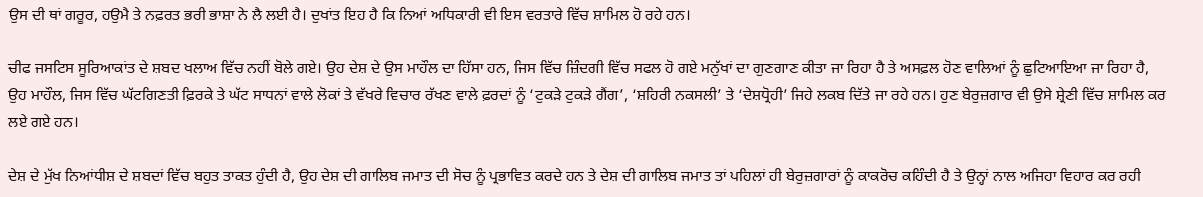ਉਸ ਦੀ ਥਾਂ ਗਰੂਰ, ਹਉਮੈ ਤੇ ਨਫ਼ਰਤ ਭਰੀ ਭਾਸ਼ਾ ਨੇ ਲੈ ਲਈ ਹੈ। ਦੁਖਾਂਤ ਇਹ ਹੈ ਕਿ ਨਿਆਂ ਅਧਿਕਾਰੀ ਵੀ ਇਸ ਵਰਤਾਰੇ ਵਿੱਚ ਸ਼ਾਮਿਲ ਹੋ ਰਹੇ ਹਨ।

ਚੀਫ ਜਸਟਿਸ ਸੂਰਿਆਕਾਂਤ ਦੇ ਸ਼ਬਦ ਖਲਾਅ ਵਿੱਚ ਨਹੀਂ ਬੋਲੇ ਗਏ। ਉਹ ਦੇਸ਼ ਦੇ ਉਸ ਮਾਹੌਲ ਦਾ ਹਿੱਸਾ ਹਨ, ਜਿਸ ਵਿੱਚ ਜ਼ਿੰਦਗੀ ਵਿੱਚ ਸਫਲ ਹੋ ਗਏ ਮਨੁੱਖਾਂ ਦਾ ਗੁਣਗਾਣ ਕੀਤਾ ਜਾ ਰਿਹਾ ਹੈ ਤੇ ਅਸਫ਼ਲ ਹੋਣ ਵਾਲਿਆਂ ਨੂੰ ਛੁਟਿਆਇਆ ਜਾ ਰਿਹਾ ਹੈ, ਉਹ ਮਾਹੌਲ, ਜਿਸ ਵਿੱਚ ਘੱਟਗਿਣਤੀ ਫ਼ਿਰਕੇ ਤੇ ਘੱਟ ਸਾਧਨਾਂ ਵਾਲੇ ਲੋਕਾਂ ਤੇ ਵੱਖਰੇ ਵਿਚਾਰ ਰੱਖਣ ਵਾਲੇ ਫ਼ਰਦਾਂ ਨੂੰ ‘ਟੁਕੜੇ ਟੁਕੜੇ ਗੈਂਗ’, ‘ਸ਼ਹਿਰੀ ਨਕਸਲੀ’ ਤੇ ‘ਦੇਸ਼ਧ੍ਰੋਹੀ’ ਜਿਹੇ ਲਕਬ ਦਿੱਤੇ ਜਾ ਰਹੇ ਹਨ। ਹੁਣ ਬੇਰੁਜ਼ਗਾਰ ਵੀ ਉਸੇ ਸ਼੍ਰੇਣੀ ਵਿੱਚ ਸ਼ਾਮਿਲ ਕਰ ਲਏ ਗਏ ਹਨ।

ਦੇਸ਼ ਦੇ ਮੁੱਖ ਨਿਆਂਧੀਸ਼ ਦੇ ਸ਼ਬਦਾਂ ਵਿੱਚ ਬਹੁਤ ਤਾਕਤ ਹੁੰਦੀ ਹੈ, ਉਹ ਦੇਸ਼ ਦੀ ਗਾਲਿਬ ਜਮਾਤ ਦੀ ਸੋਚ ਨੂੰ ਪ੍ਰਭਾਵਿਤ ਕਰਦੇ ਹਨ ਤੇ ਦੇਸ਼ ਦੀ ਗਾਲਿਬ ਜਮਾਤ ਤਾਂ ਪਹਿਲਾਂ ਹੀ ਬੇਰੁਜ਼ਗਾਰਾਂ ਨੂੰ ਕਾਕਰੋਚ ਕਹਿੰਦੀ ਹੈ ਤੇ ਉਨ੍ਹਾਂ ਨਾਲ ਅਜਿਹਾ ਵਿਹਾਰ ਕਰ ਰਹੀ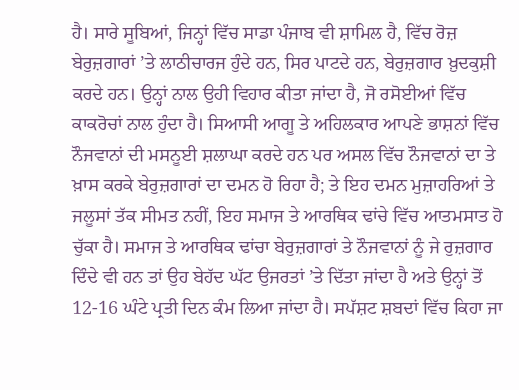ਹੈ। ਸਾਰੇ ਸੂਬਿਆਂ, ਜਿਨ੍ਹਾਂ ਵਿੱਚ ਸਾਡਾ ਪੰਜਾਬ ਵੀ ਸ਼ਾਮਿਲ ਹੈ, ਵਿੱਚ ਰੋਜ਼ ਬੇਰੁਜ਼ਗਾਰਾਂ ’ਤੇ ਲਾਠੀਚਾਰਜ ਹੁੰਦੇ ਹਨ, ਸਿਰ ਪਾਟਦੇ ਹਨ, ਬੇਰੁਜ਼ਗਾਰ ਖ਼ੁਦਕੁਸ਼ੀ ਕਰਦੇ ਹਨ। ਉਨ੍ਹਾਂ ਨਾਲ ਉਹੀ ਵਿਹਾਰ ਕੀਤਾ ਜਾਂਦਾ ਹੈ, ਜੋ ਰਸੋਈਆਂ ਵਿੱਚ ਕਾਕਰੋਚਾਂ ਨਾਲ ਹੁੰਦਾ ਹੈ। ਸਿਆਸੀ ਆਗੂ ਤੇ ਅਹਿਲਕਾਰ ਆਪਣੇ ਭਾਸ਼ਨਾਂ ਵਿੱਚ ਨੌਜਵਾਨਾਂ ਦੀ ਮਸਨੂਈ ਸ਼ਲਾਘਾ ਕਰਦੇ ਹਨ ਪਰ ਅਸਲ ਵਿੱਚ ਨੌਜਵਾਨਾਂ ਦਾ ਤੇ ਖ਼ਾਸ ਕਰਕੇ ਬੇਰੁਜ਼ਗਾਰਾਂ ਦਾ ਦਮਨ ਹੋ ਰਿਹਾ ਹੈ; ਤੇ ਇਹ ਦਮਨ ਮੁਜ਼ਾਹਰਿਆਂ ਤੇ ਜਲੂਸਾਂ ਤੱਕ ਸੀਮਤ ਨਹੀਂ, ਇਹ ਸਮਾਜ ਤੇ ਆਰਥਿਕ ਢਾਂਚੇ ਵਿੱਚ ਆਤਮਸਾਤ ਹੋ ਚੁੱਕਾ ਹੈ। ਸਮਾਜ ਤੇ ਆਰਥਿਕ ਢਾਂਚਾ ਬੇਰੁਜ਼ਗਾਰਾਂ ਤੇ ਨੌਜਵਾਨਾਂ ਨੂੰ ਜੇ ਰੁਜ਼ਗਾਰ ਦਿੰਦੇ ਵੀ ਹਨ ਤਾਂ ਉਹ ਬੇਹੱਦ ਘੱਟ ਉਜਰਤਾਂ ’ਤੇ ਦਿੱਤਾ ਜਾਂਦਾ ਹੈ ਅਤੇ ਉਨ੍ਹਾਂ ਤੋਂ 12-16 ਘੰਟੇ ਪ੍ਰਤੀ ਦਿਨ ਕੰਮ ਲਿਆ ਜਾਂਦਾ ਹੈ। ਸਪੱਸ਼ਟ ਸ਼ਬਦਾਂ ਵਿੱਚ ਕਿਹਾ ਜਾ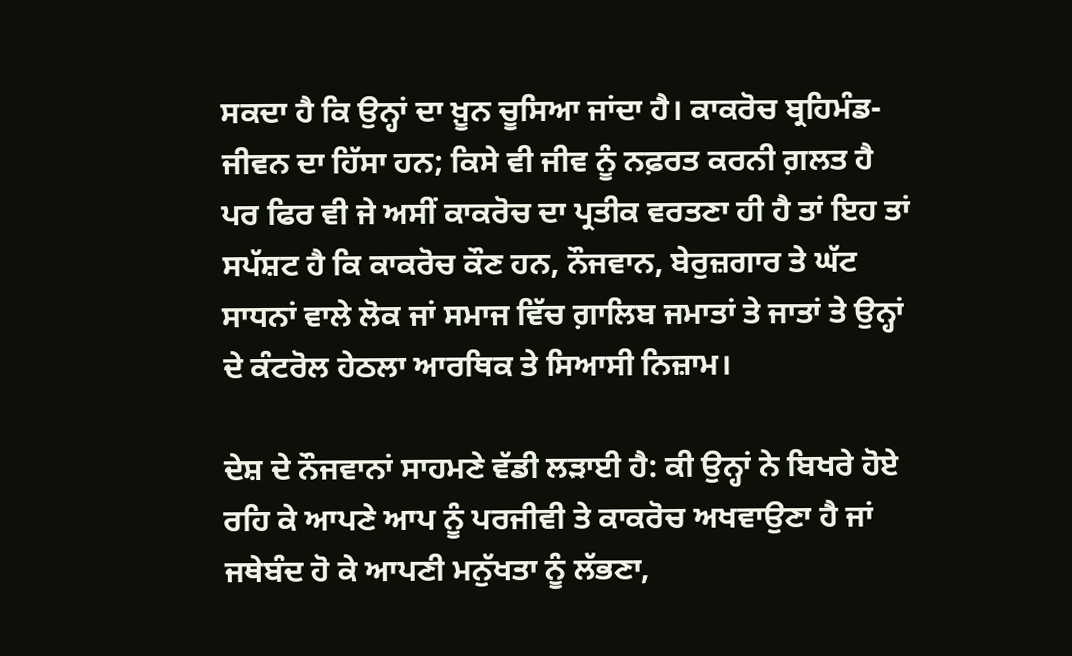ਸਕਦਾ ਹੈ ਕਿ ਉਨ੍ਹਾਂ ਦਾ ਖ਼ੂਨ ਚੂਸਿਆ ਜਾਂਦਾ ਹੈ। ਕਾਕਰੋਚ ਬ੍ਰਹਿਮੰਡ-ਜੀਵਨ ਦਾ ਹਿੱਸਾ ਹਨ; ਕਿਸੇ ਵੀ ਜੀਵ ਨੂੰ ਨਫ਼ਰਤ ਕਰਨੀ ਗ਼ਲਤ ਹੈ ਪਰ ਫਿਰ ਵੀ ਜੇ ਅਸੀਂ ਕਾਕਰੋਚ ਦਾ ਪ੍ਰਤੀਕ ਵਰਤਣਾ ਹੀ ਹੈ ਤਾਂ ਇਹ ਤਾਂ ਸਪੱਸ਼ਟ ਹੈ ਕਿ ਕਾਕਰੋਚ ਕੌਣ ਹਨ, ਨੌਜਵਾਨ, ਬੇਰੁਜ਼ਗਾਰ ਤੇ ਘੱਟ ਸਾਧਨਾਂ ਵਾਲੇ ਲੋਕ ਜਾਂ ਸਮਾਜ ਵਿੱਚ ਗ਼ਾਲਿਬ ਜਮਾਤਾਂ ਤੇ ਜਾਤਾਂ ਤੇ ਉਨ੍ਹਾਂ ਦੇ ਕੰਟਰੋਲ ਹੇਠਲਾ ਆਰਥਿਕ ਤੇ ਸਿਆਸੀ ਨਿਜ਼ਾਮ।

ਦੇਸ਼ ਦੇ ਨੌਜਵਾਨਾਂ ਸਾਹਮਣੇ ਵੱਡੀ ਲੜਾਈ ਹੈ: ਕੀ ਉਨ੍ਹਾਂ ਨੇ ਬਿਖਰੇ ਹੋਏ ਰਹਿ ਕੇ ਆਪਣੇ ਆਪ ਨੂੰ ਪਰਜੀਵੀ ਤੇ ਕਾਕਰੋਚ ਅਖਵਾਉਣਾ ਹੈ ਜਾਂ ਜਥੇਬੰਦ ਹੋ ਕੇ ਆਪਣੀ ਮਨੁੱਖਤਾ ਨੂੰ ਲੱਭਣਾ,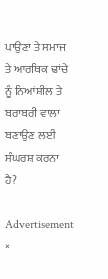ਪਾਉਣਾ ਤੇ ਸਮਾਜ ਤੇ ਆਰਥਿਕ ਢਾਂਚੇ ਨੂੰ ਨਿਆਂਸ਼ੀਲ ਤੇ ਬਰਾਬਰੀ ਵਾਲਾ ਬਣਾਉਣ ਲਈ ਸੰਘਰਸ਼ ਕਰਨਾ ਹੈ?

Advertisement
×